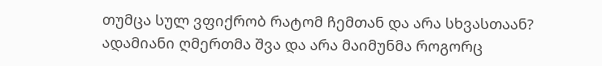თუმცა სულ ვფიქრობ რატომ ჩემთან და არა სხვასთაან?
ადამიანი ღმერთმა შვა და არა მაიმუნმა როგორც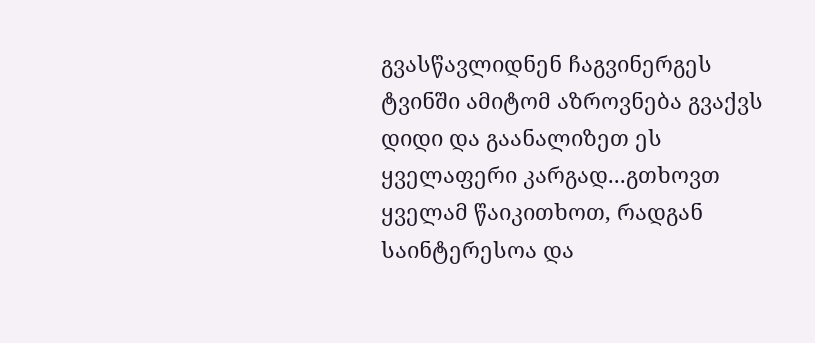გვასწავლიდნენ ჩაგვინერგეს ტვინში ამიტომ აზროვნება გვაქვს დიდი და გაანალიზეთ ეს ყველაფერი კარგად...გთხოვთ ყველამ წაიკითხოთ, რადგან საინტერესოა და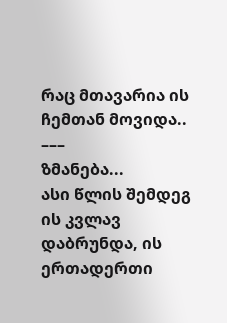რაც მთავარია ის ჩემთან მოვიდა..
–––
ზმანება...
ასი წლის შემდეგ ის კვლავ დაბრუნდა, ის ერთადერთი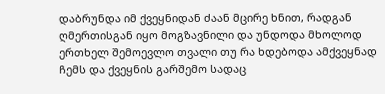დაბრუნდა იმ ქვეყნიდან ძაან მცირე ხნით, რადგან ღმერთისგან იყო მოგზავნილი და უნდოდა მხოლოდ ერთხელ შემოევლო თვალი თუ რა ხდებოდა ამქვეყნად ჩემს და ქვეყნის გარშემო სადაც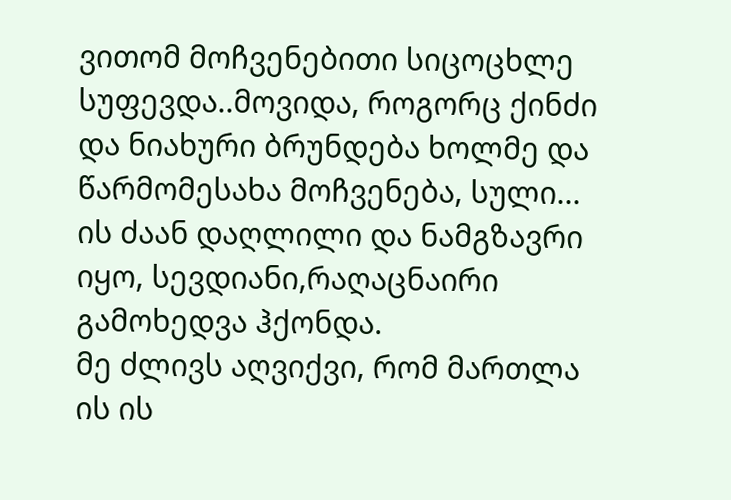ვითომ მოჩვენებითი სიცოცხლე სუფევდა..მოვიდა, როგორც ქინძი და ნიახური ბრუნდება ხოლმე და წარმომესახა მოჩვენება, სული...
ის ძაან დაღლილი და ნამგზავრი იყო, სევდიანი,რაღაცნაირი გამოხედვა ჰქონდა.
მე ძლივს აღვიქვი, რომ მართლა ის ის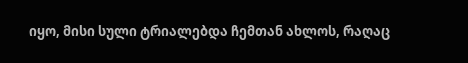იყო, მისი სული ტრიალებდა ჩემთან ახლოს, რაღაც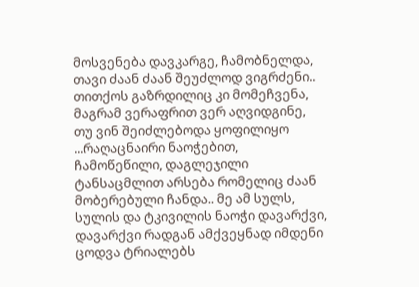მოსვენება დავკარგე, ჩამობნელდა, თავი ძაან ძაან შეუძლოდ ვიგრძენი..
თითქოს გაზრდილიც კი მომეჩვენა, მაგრამ ვერაფრით ვერ აღვიდგინე, თუ ვინ შეიძლებოდა ყოფილიყო ...რაღაცნაირი ნაოჭებით, ჩამოწეწილი, დაგლეჯილი ტანსაცმლით არსება რომელიც ძაან მობერებული ჩანდა.. მე ამ სულს, სულის და ტკივილის ნაოჭი დავარქვი, დავარქვი რადგან ამქვეყნად იმდენი ცოდვა ტრიალებს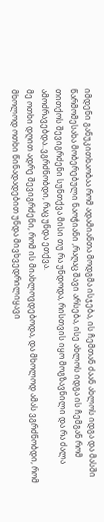იმდენი განუკითხაობაა რომ ადამიანთა მოდგმა ისჯება, ის ჩემთან ძაან ახლოს იდგა და მასში წარმომესახა მობერებული ნაოჭიანი ,რაღაც შავი არსება, ისე ახლოს იდგა ის ჩემგან რომ თითქოს შევიგრძენი სუნთქვა მისი თუ რა უნდოდა, რისთვის იყო მოგზავნილი და რა ძალა ამოძრავებდა..ვგრძნობდი, რაც უნდა ეთქვა.
მე ოთხი დღით ადრე შევიგრძენი, რომ ის მიახლოვდებოდა, და მხოლოდ ამას ვგრძნობდი, რომ მხოლოდ ოთხი წინადადებით უნდა მივხვედრილიყავი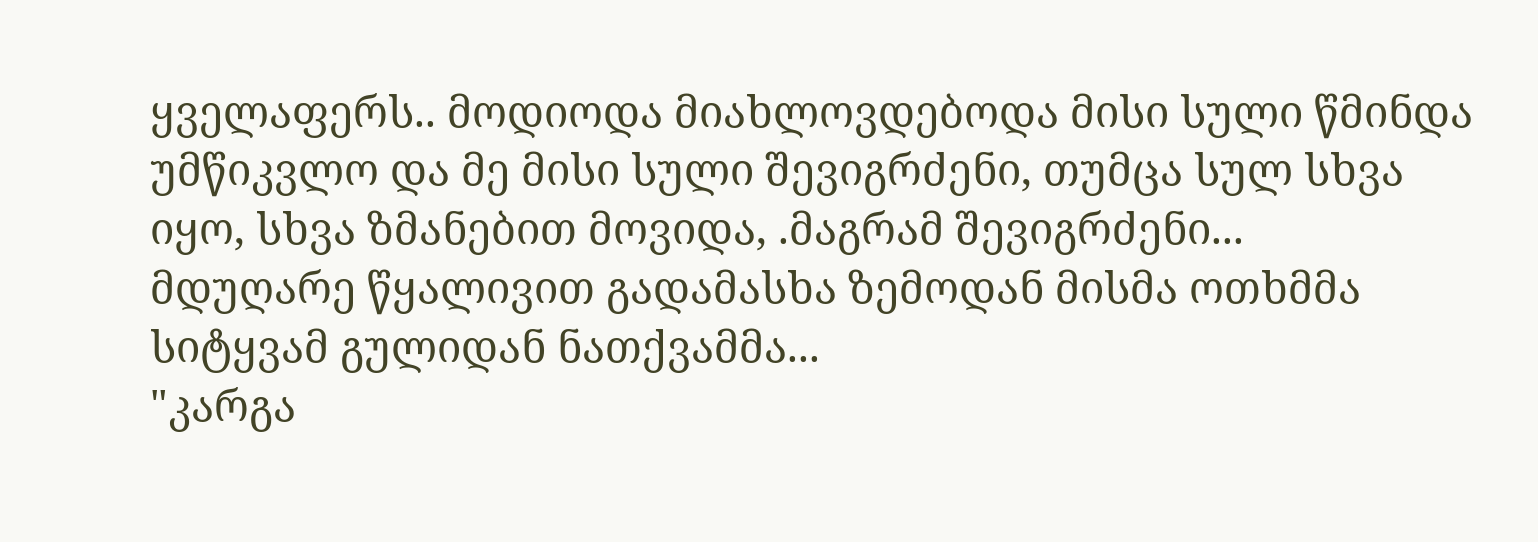ყველაფერს.. მოდიოდა მიახლოვდებოდა მისი სული წმინდა უმწიკვლო და მე მისი სული შევიგრძენი, თუმცა სულ სხვა იყო, სხვა ზმანებით მოვიდა, .მაგრამ შევიგრძენი...
მდუღარე წყალივით გადამასხა ზემოდან მისმა ოთხმმა სიტყვამ გულიდან ნათქვამმა...
"კარგა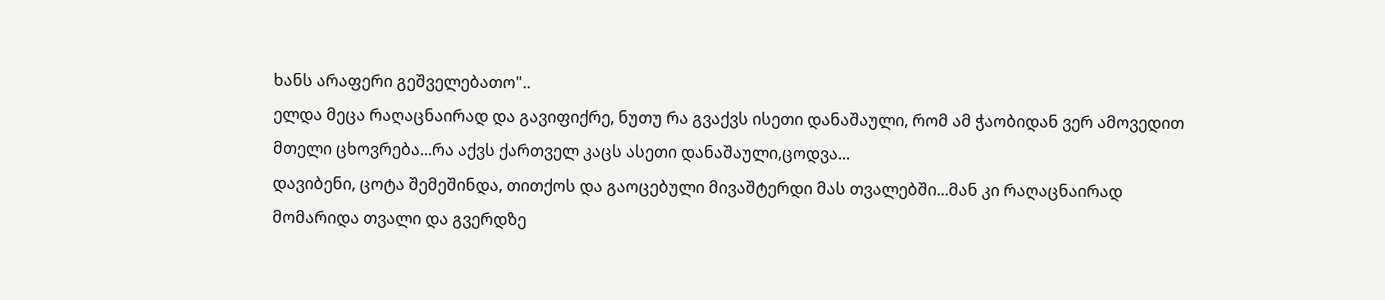ხანს არაფერი გეშველებათო"..
ელდა მეცა რაღაცნაირად და გავიფიქრე, ნუთუ რა გვაქვს ისეთი დანაშაული, რომ ამ ჭაობიდან ვერ ამოვედით მთელი ცხოვრება...რა აქვს ქართველ კაცს ასეთი დანაშაული,ცოდვა...
დავიბენი, ცოტა შემეშინდა, თითქოს და გაოცებული მივაშტერდი მას თვალებში...მან კი რაღაცნაირად მომარიდა თვალი და გვერდზე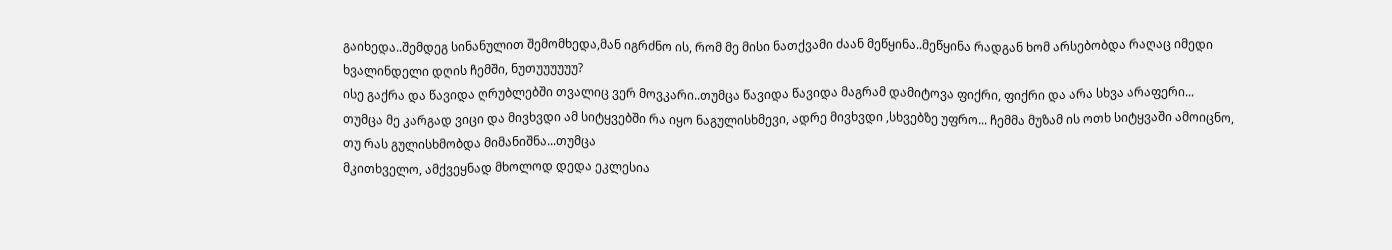გაიხედა..შემდეგ სინანულით შემომხედა,მან იგრძნო ის, რომ მე მისი ნათქვამი ძაან მეწყინა..მეწყინა რადგან ხომ არსებობდა რაღაც იმედი ხვალინდელი დღის ჩემში, ნუთუუუუუუ?
ისე გაქრა და წავიდა ღრუბლებში თვალიც ვერ მოვკარი..თუმცა წავიდა წავიდა მაგრამ დამიტოვა ფიქრი, ფიქრი და არა სხვა არაფერი...
თუმცა მე კარგად ვიცი და მივხვდი ამ სიტყვებში რა იყო ნაგულისხმევი, ადრე მივხვდი ,სხვებზე უფრო... ჩემმა მუზამ ის ოთხ სიტყვაში ამოიცნო, თუ რას გულისხმობდა მიმანიშნა...თუმცა
მკითხველო, ამქვეყნად მხოლოდ დედა ეკლესია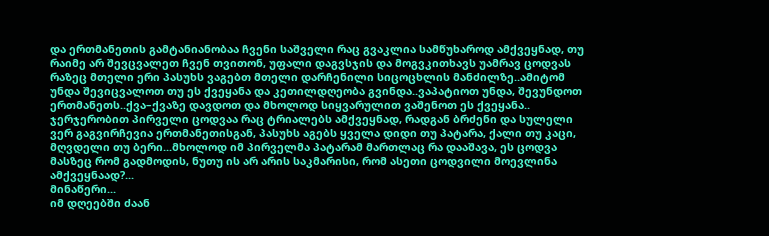და ერთმანეთის გამტანიანობაა ჩვენი საშველი რაც გვაკლია სამწუხაროდ ამქვეყნად, თუ რაიმე არ შევცვალეთ ჩვენ თვითონ, უფალი დაგვსჯის და მოგვკითხავს უამრავ ცოდვას რაზეც მთელი ერი პასუხს ვაგებთ მთელი დარჩენილი სიცოცხლის მანძილზე..ამიტომ უნდა შევიცვალოთ თუ ეს ქვეყანა და კეთილდღეობა გვინდა..ვაპატიოთ უნდა, შევუნდოთ ერთმანეთს..ქვა–ქვაზე დავდოთ და მხოლოდ სიყვარულით ვაშენოთ ეს ქვეყანა..
ჯერჯერობით პირველი ცოდვაა რაც ტრიალებს ამქვეყნად, რადგან ბრძენი და სულელი ვერ გაგვირჩევია ერთმანეთისგან, პასუხს აგებს ყველა დიდი თუ პატარა, ქალი თუ კაცი, მღვდელი თუ ბერი...მხოლოდ იმ პირველმა პატარამ მართლაც რა დააშავა, ეს ცოდვა მასზეც რომ გადმოდის, ნუთუ ის არ არის საკმარისი, რომ ასეთი ცოდვილი მოევლინა ამქვეყნაად?...
მინაწერი...
იმ დღეებში ძაან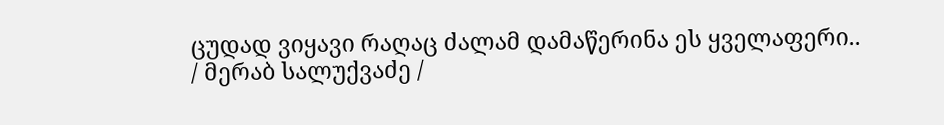ცუდად ვიყავი რაღაც ძალამ დამაწერინა ეს ყველაფერი..
/ მერაბ სალუქვაძე /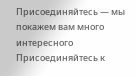Присоединяйтесь — мы покажем вам много интересного
Присоединяйтесь к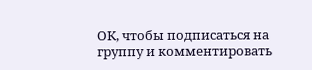ОК, чтобы подписаться на группу и комментировать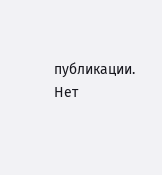публикации.
Нет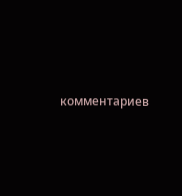комментариев